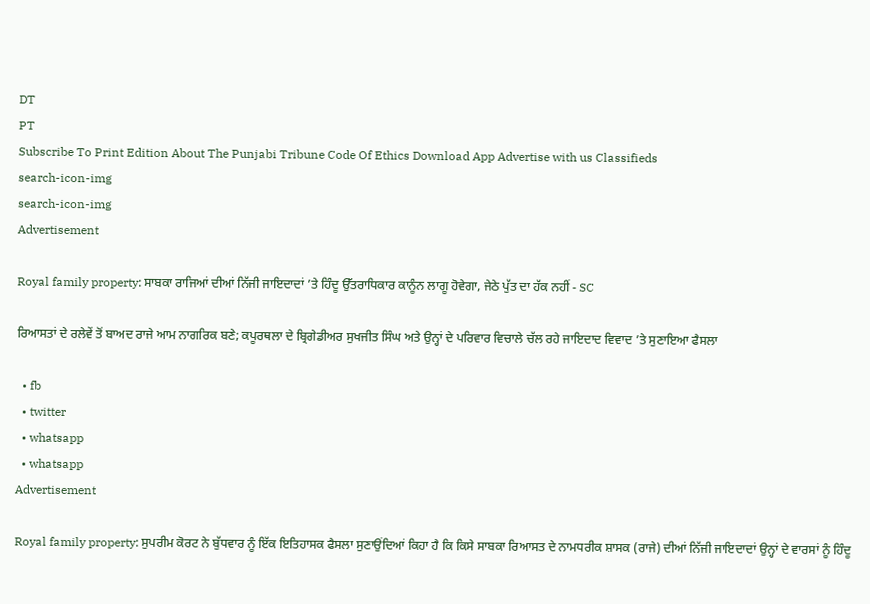DT
PT
Subscribe To Print Edition About The Punjabi Tribune Code Of Ethics Download App Advertise with us Classifieds
search-icon-img
search-icon-img
Advertisement

Royal family property: ਸਾਬਕਾ ਰਾਜਿਆਂ ਦੀਆਂ ਨਿੱਜੀ ਜਾਇਦਾਦਾਂ ’ਤੇ ਹਿੰਦੂ ਉੱਤਰਾਧਿਕਾਰ ਕਾਨੂੰਨ ਲਾਗੂ ਹੋਵੇਗਾ, ਜੇਠੇ ਪੁੱਤ ਦਾ ਹੱਕ ਨਹੀਂ - SC

ਰਿਆਸਤਾਂ ਦੇ ਰਲੇਵੇਂ ਤੋਂ ਬਾਅਦ ਰਾਜੇ ਆਮ ਨਾਗਰਿਕ ਬਣੇ; ਕਪੂਰਥਲਾ ਦੇ ਬ੍ਰਿਗੇਡੀਅਰ ਸੁਖਜੀਤ ਸਿੰਘ ਅਤੇ ਉਨ੍ਹਾਂ ਦੇ ਪਰਿਵਾਰ ਵਿਚਾਲੇ ਚੱਲ ਰਹੇ ਜਾਇਦਾਦ ਵਿਵਾਦ ’ਤੇ ਸੁਣਾਇਆ ਫੈਸਲਾ

  • fb
  • twitter
  • whatsapp
  • whatsapp
Advertisement

Royal family property: ਸੁਪਰੀਮ ਕੋਰਟ ਨੇ ਬੁੱਧਵਾਰ ਨੂੰ ਇੱਕ ਇਤਿਹਾਸਕ ਫੈਸਲਾ ਸੁਣਾਉਂਦਿਆਂ ਕਿਹਾ ਹੈ ਕਿ ਕਿਸੇ ਸਾਬਕਾ ਰਿਆਸਤ ਦੇ ਨਾਮਧਰੀਕ ਸ਼ਾਸਕ (ਰਾਜੇ) ਦੀਆਂ ਨਿੱਜੀ ਜਾਇਦਾਦਾਂ ਉਨ੍ਹਾਂ ਦੇ ਵਾਰਸਾਂ ਨੂੰ ਹਿੰਦੂ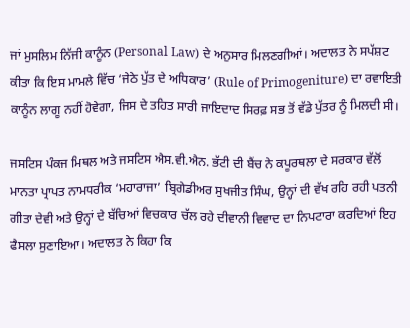ਜਾਂ ਮੁਸਲਿਮ ਨਿੱਜੀ ਕਾਨੂੰਨ (Personal Law) ਦੇ ਅਨੁਸਾਰ ਮਿਲਣਗੀਆਂ। ਅਦਾਲਤ ਨੇ ਸਪੱਸ਼ਟ ਕੀਤਾ ਕਿ ਇਸ ਮਾਮਲੇ ਵਿੱਚ ‘ਜੇਠੇ ਪੁੱਤ ਦੇ ਅਧਿਕਾਰ’ (Rule of Primogeniture) ਦਾ ਰਵਾਇਤੀ ਕਾਨੂੰਨ ਲਾਗੂ ਨਹੀਂ ਹੋਵੇਗਾ, ਜਿਸ ਦੇ ਤਹਿਤ ਸਾਰੀ ਜਾਇਦਾਦ ਸਿਰਫ਼ ਸਭ ਤੋਂ ਵੱਡੇ ਪੁੱਤਰ ਨੂੰ ਮਿਲਦੀ ਸੀ।

ਜਸਟਿਸ ਪੰਕਜ ਮਿਥਲ ਅਤੇ ਜਸਟਿਸ ਐਸ.ਵੀ.ਐਨ. ਭੱਟੀ ਦੀ ਬੈਂਚ ਨੇ ਕਪੂਰਥਲਾ ਦੇ ਸਰਕਾਰ ਵੱਲੋਂ ਮਾਨਤਾ ਪ੍ਰਾਪਤ ਨਾਮਧਰੀਕ ‘ਮਹਾਰਾਜਾ’ ਬ੍ਰਿਗੇਡੀਅਰ ਸੁਖਜੀਤ ਸਿੰਘ, ਉਨ੍ਹਾਂ ਦੀ ਵੱਖ ਰਹਿ ਰਹੀ ਪਤਨੀ ਗੀਤਾ ਦੇਵੀ ਅਤੇ ਉਨ੍ਹਾਂ ਦੇ ਬੱਚਿਆਂ ਵਿਚਕਾਰ ਚੱਲ ਰਹੇ ਦੀਵਾਨੀ ਵਿਵਾਦ ਦਾ ਨਿਪਟਾਰਾ ਕਰਦਿਆਂ ਇਹ ਫੈਸਲਾ ਸੁਣਾਇਆ। ਅਦਾਲਤ ਨੇ ਕਿਹਾ ਕਿ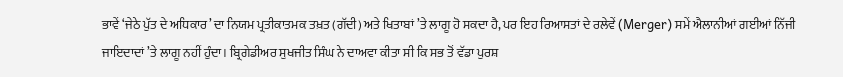ਭਾਵੇਂ ‘ਜੇਠੇ ਪੁੱਤ ਦੇ ਅਧਿਕਾਰ’ ਦਾ ਨਿਯਮ ਪ੍ਰਤੀਕਾਤਮਕ ਤਖ਼ਤ (ਗੱਦੀ) ਅਤੇ ਖਿਤਾਬਾਂ ’ਤੇ ਲਾਗੂ ਹੋ ਸਕਦਾ ਹੈ, ਪਰ ਇਹ ਰਿਆਸਤਾਂ ਦੇ ਰਲੇਵੇਂ (Merger) ਸਮੇਂ ਐਲਾਨੀਆਂ ਗਈਆਂ ਨਿੱਜੀ ਜਾਇਦਾਦਾਂ ’ਤੇ ਲਾਗੂ ਨਹੀਂ ਹੁੰਦਾ। ਬ੍ਰਿਗੇਡੀਅਰ ਸੁਖਜੀਤ ਸਿੰਘ ਨੇ ਦਾਅਵਾ ਕੀਤਾ ਸੀ ਕਿ ਸਭ ਤੋਂ ਵੱਡਾ ਪੁਰਸ਼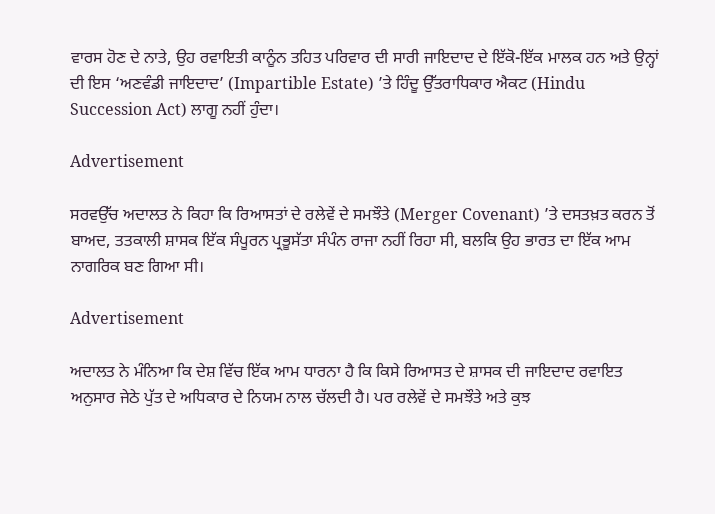ਵਾਰਸ ਹੋਣ ਦੇ ਨਾਤੇ, ਉਹ ਰਵਾਇਤੀ ਕਾਨੂੰਨ ਤਹਿਤ ਪਰਿਵਾਰ ਦੀ ਸਾਰੀ ਜਾਇਦਾਦ ਦੇ ਇੱਕੋ-ਇੱਕ ਮਾਲਕ ਹਨ ਅਤੇ ਉਨ੍ਹਾਂ ਦੀ ਇਸ ‘ਅਣਵੰਡੀ ਜਾਇਦਾਦ’ (Impartible Estate) ’ਤੇ ਹਿੰਦੂ ਉੱਤਰਾਧਿਕਾਰ ਐਕਟ (Hindu Succession Act) ਲਾਗੂ ਨਹੀਂ ਹੁੰਦਾ।

Advertisement

ਸਰਵਉੱਚ ਅਦਾਲਤ ਨੇ ਕਿਹਾ ਕਿ ਰਿਆਸਤਾਂ ਦੇ ਰਲੇਵੇਂ ਦੇ ਸਮਝੌਤੇ (Merger Covenant) ’ਤੇ ਦਸਤਖ਼ਤ ਕਰਨ ਤੋਂ ਬਾਅਦ, ਤਤਕਾਲੀ ਸ਼ਾਸਕ ਇੱਕ ਸੰਪੂਰਨ ਪ੍ਰਭੂਸੱਤਾ ਸੰਪੰਨ ਰਾਜਾ ਨਹੀਂ ਰਿਹਾ ਸੀ, ਬਲਕਿ ਉਹ ਭਾਰਤ ਦਾ ਇੱਕ ਆਮ ਨਾਗਰਿਕ ਬਣ ਗਿਆ ਸੀ।

Advertisement

ਅਦਾਲਤ ਨੇ ਮੰਨਿਆ ਕਿ ਦੇਸ਼ ਵਿੱਚ ਇੱਕ ਆਮ ਧਾਰਨਾ ਹੈ ਕਿ ਕਿਸੇ ਰਿਆਸਤ ਦੇ ਸ਼ਾਸਕ ਦੀ ਜਾਇਦਾਦ ਰਵਾਇਤ ਅਨੁਸਾਰ ਜੇਠੇ ਪੁੱਤ ਦੇ ਅਧਿਕਾਰ ਦੇ ਨਿਯਮ ਨਾਲ ਚੱਲਦੀ ਹੈ। ਪਰ ਰਲੇਵੇਂ ਦੇ ਸਮਝੌਤੇ ਅਤੇ ਕੁਝ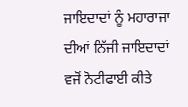ਜਾਇਦਾਦਾਂ ਨੂੰ ਮਹਾਰਾਜਾ ਦੀਆਂ ਨਿੱਜੀ ਜਾਇਦਾਦਾਂ ਵਜੋਂ ਨੋਟੀਫਾਈ ਕੀਤੇ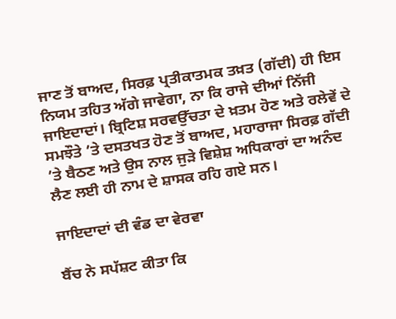ਜਾਣ ਤੋਂ ਬਾਅਦ, ਸਿਰਫ਼ ਪ੍ਰਤੀਕਾਤਮਕ ਤਖ਼ਤ (ਗੱਦੀ) ਹੀ ਇਸ ਨਿਯਮ ਤਹਿਤ ਅੱਗੇ ਜਾਵੇਗਾ, ਨਾ ਕਿ ਰਾਜੇ ਦੀਆਂ ਨਿੱਜੀ ਜਾਇਦਾਦਾਂ। ਬ੍ਰਿਟਿਸ਼ ਸਰਵਉੱਚਤਾ ਦੇ ਖ਼ਤਮ ਹੋਣ ਅਤੇ ਰਲੇਵੇਂ ਦੇ ਸਮਝੌਤੇ ’ਤੇ ਦਸਤਖਤ ਹੋਣ ਤੋਂ ਬਾਅਦ, ਮਹਾਰਾਜਾ ਸਿਰਫ਼ ਗੱਦੀ ’ਤੇ ਬੈਠਣ ਅਤੇ ਉਸ ਨਾਲ ਜੁੜੇ ਵਿਸ਼ੇਸ਼ ਅਧਿਕਾਰਾਂ ਦਾ ਅਨੰਦ ਲੈਣ ਲਈ ਹੀ ਨਾਮ ਦੇ ਸ਼ਾਸਕ ਰਹਿ ਗਏ ਸਨ।

ਜਾਇਦਾਦਾਂ ਦੀ ਵੰਡ ਦਾ ਵੇਰਵਾ

ਬੈਂਚ ਨੇ ਸਪੱਸ਼ਟ ਕੀਤਾ ਕਿ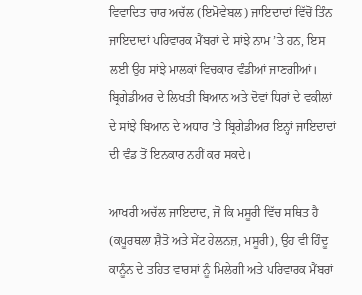ਵਿਵਾਦਿਤ ਚਾਰ ਅਚੱਲ (ਇਮੋਵੇਬਲ) ਜਾਇਦਾਦਾਂ ਵਿੱਚੋਂ ਤਿੰਨ ਜਾਇਦਾਦਾਂ ਪਰਿਵਾਰਕ ਮੈਂਬਰਾਂ ਦੇ ਸਾਂਝੇ ਨਾਮ ’ਤੇ ਹਨ, ਇਸ ਲਈ ਉਹ ਸਾਂਝੇ ਮਾਲਕਾਂ ਵਿਚਕਾਰ ਵੰਡੀਆਂ ਜਾਣਗੀਆਂ। ਬ੍ਰਿਗੇਡੀਅਰ ਦੇ ਲਿਖਤੀ ਬਿਆਨ ਅਤੇ ਦੋਵਾਂ ਧਿਰਾਂ ਦੇ ਵਕੀਲਾਂ ਦੇ ਸਾਂਝੇ ਬਿਆਨ ਦੇ ਅਧਾਰ ’ਤੇ ਬ੍ਰਿਗੇਡੀਅਰ ਇਨ੍ਹਾਂ ਜਾਇਦਾਦਾਂ ਦੀ ਵੰਡ ਤੋਂ ਇਨਕਾਰ ਨਹੀਂ ਕਰ ਸਕਦੇ।

ਆਖਰੀ ਅਚੱਲ ਜਾਇਦਾਦ, ਜੋ ਕਿ ਮਸੂਰੀ ਵਿੱਚ ਸਥਿਤ ਹੈ (ਕਪੂਰਥਲਾ ਸ਼ੈਤੋ ਅਤੇ ਸੇਂਟ ਹੇਲਨਜ਼, ਮਸੂਰੀ), ਉਹ ਵੀ ਹਿੰਦੂ ਕਾਨੂੰਨ ਦੇ ਤਹਿਤ ਵਾਰਸਾਂ ਨੂੰ ਮਿਲੇਗੀ ਅਤੇ ਪਰਿਵਾਰਕ ਮੈਂਬਰਾਂ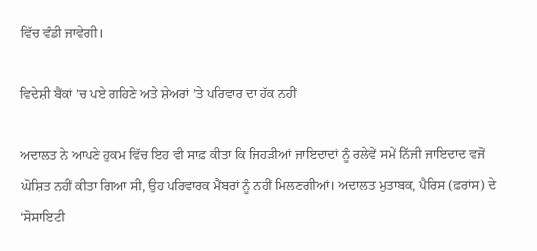ਵਿੱਚ ਵੰਡੀ ਜਾਵੇਗੀ।

ਵਿਦੇਸ਼ੀ ਬੈਂਕਾਂ ’ਚ ਪਏ ਗਹਿਣੇ ਅਤੇ ਸ਼ੇਅਰਾਂ ’ਤੇ ਪਰਿਵਾਰ ਦਾ ਹੱਕ ਨਹੀਂ

ਅਦਾਲਤ ਨੇ ਆਪਣੇ ਹੁਕਮ ਵਿੱਚ ਇਹ ਵੀ ਸਾਫ਼ ਕੀਤਾ ਕਿ ਜਿਹੜੀਆਂ ਜਾਇਦਾਦਾਂ ਨੂੰ ਰਲੇਵੇਂ ਸਮੇਂ ਨਿੱਜੀ ਜਾਇਦਾਦ ਵਜੋਂ ਘੋਸ਼ਿਤ ਨਹੀਂ ਕੀਤਾ ਗਿਆ ਸੀ, ਉਹ ਪਰਿਵਾਰਕ ਮੈਂਬਰਾਂ ਨੂੰ ਨਹੀਂ ਮਿਲਣਗੀਆਂ। ਅਦਾਲਤ ਮੁਤਾਬਕ, ਪੈਰਿਸ (ਫ਼ਰਾਂਸ) ਦੇ ‘ਸੋਸਾਇਟੀ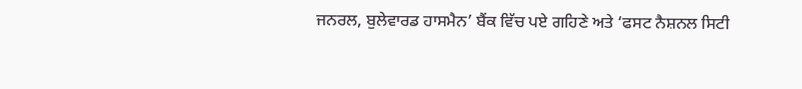ਜਨਰਲ, ਬੁਲੇਵਾਰਡ ਹਾਸਮੈਨ’ ਬੈਂਕ ਵਿੱਚ ਪਏ ਗਹਿਣੇ ਅਤੇ ‘ਫਸਟ ਨੈਸ਼ਨਲ ਸਿਟੀ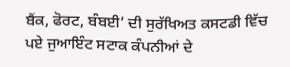ਬੈਂਕ, ਫੋਰਟ, ਬੰਬਈ’ ਦੀ ਸੁਰੱਖਿਅਤ ਕਸਟਡੀ ਵਿੱਚ ਪਏ ਜੁਆਇੰਟ ਸਟਾਕ ਕੰਪਨੀਆਂ ਦੇ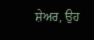ਸ਼ੇਅਰ, ਉਹ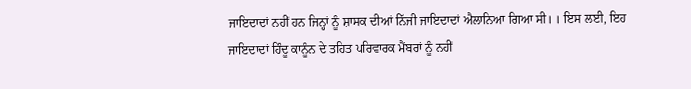ਜਾਇਦਾਦਾਂ ਨਹੀਂ ਹਨ ਜਿਨ੍ਹਾਂ ਨੂੰ ਸ਼ਾਸਕ ਦੀਆਂ ਨਿੱਜੀ ਜਾਇਦਾਦਾਂ ਐਲਾਨਿਆ ਗਿਆ ਸੀ। । ਇਸ ਲਈ, ਇਹ ਜਾਇਦਾਦਾਂ ਹਿੰਦੂ ਕਾਨੂੰਨ ਦੇ ਤਹਿਤ ਪਰਿਵਾਰਕ ਮੈਂਬਰਾਂ ਨੂੰ ਨਹੀਂ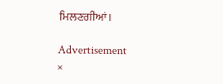ਮਿਲਣਗੀਆਂ।

Advertisement
×